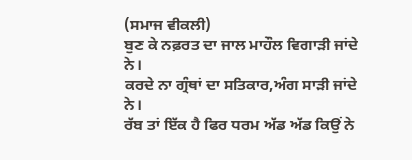(ਸਮਾਜ ਵੀਕਲੀ)
ਬੁਣ ਕੇ ਨਫ਼ਰਤ ਦਾ ਜਾਲ ਮਾਹੌਲ ਵਿਗਾੜੀ ਜਾਂਦੇ ਨੇ।
ਕਰਦੇ ਨਾ ਗ੍ਰੰਥਾਂ ਦਾ ਸਤਿਕਾਰ,ਅੰਗ ਸਾੜੀ ਜਾਂਦੇ ਨੇ।
ਰੱਬ ਤਾਂ ਇੱਕ ਹੈ ਫਿਰ ਧਰਮ ਅੱਡ ਅੱਡ ਕਿਉਂ ਨੇ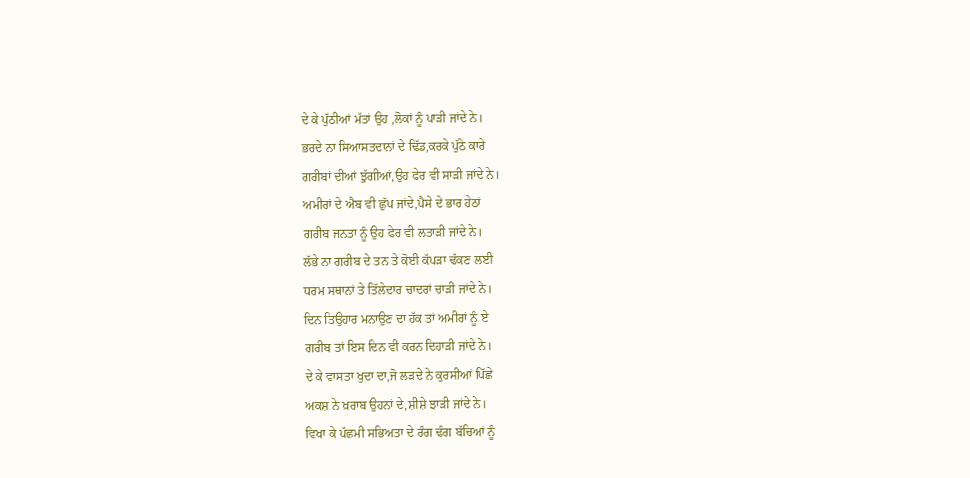ਦੇ ਕੇ ਪੁੱਠੀਆਂ ਮੱਤਾਂ ਉਹ ,ਲੋਕਾਂ ਨੂੰ ਪਾੜੀ ਜਾਂਦੇ ਨੇ।
ਭਰਦੇ ਨਾ ਸਿਆਸਤਦਾਨਾਂ ਦੇ ਢਿੱਡ,ਕਰਕੇ ਪੁੱਠੇ ਕਾਰੇ
ਗਰੀਬਾਂ ਦੀਆਂ ਝੁੱਗੀਆਂ,ਉਹ ਫੇਰ ਵੀ ਸਾੜੀ ਜਾਂਦੇ ਨੇ।
ਅਮੀਰਾਂ ਦੇ ਐਬ ਵੀ ਛੁੱਪ ਜਾਂਦੇ,ਪੈਸੇ ਦੇ ਭਾਰ ਹੇਠਾਂ
ਗਰੀਬ ਜਨਤਾ ਨੂੰ ਉਹ ਫੇਰ ਵੀ ਲਤਾੜੀ ਜਾਂਦੇ ਨੇ।
ਲੱਭੇ ਨਾ ਗਰੀਬ ਦੇ ਤਨ ਤੇ ਕੋਈ ਕੱਪੜਾ ਢੱਕਣ ਲਈ
ਧਰਮ ਸਥਾਨਾਂ ਤੇ ਤਿੱਲੇਦਾਰ ਚਾਦਰਾਂ ਚਾੜੀ ਜਾਂਦੇ ਨੇ।
ਦਿਨ ਤਿਉਹਾਰ ਮਨਾਉਣ ਦਾ ਹੱਕ ਤਾਂ ਅਮੀਰਾਂ ਨੂੰ ਏ
ਗਰੀਬ ਤਾਂ ਇਸ ਦਿਨ ਵੀ ਕਰਨ ਦਿਹਾੜੀ ਜਾਂਦੇ ਨੇ।
ਦੇ ਕੇ ਵਾਸਤਾ ਖੁਦਾ ਦਾ,ਜੋ ਲੜਦੇ ਨੇ ਕੁਰਸੀਆਂ ਪਿੱਛੇ
ਅਕਸ਼ ਨੇ ਖ਼ਰਾਬ ਉਹਨਾਂ ਦੇ,ਸ਼ੀਸ਼ੇ ਝਾੜੀ ਜਾਂਦੇ ਨੇ।
ਵਿਖਾ ਕੇ ਪੱਛਮੀ ਸਭਿਅਤਾ ਦੇ ਰੰਗ ਢੰਗ ਬੱਚਿਆਂ ਨੂੰ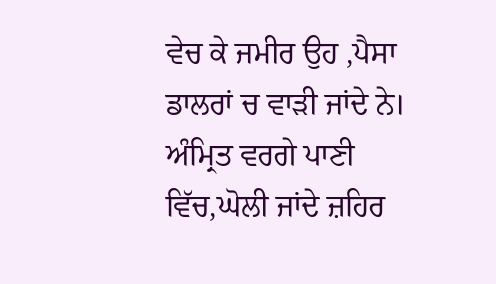ਵੇਚ ਕੇ ਜਮੀਰ ਉਹ ,ਪੈਸਾ ਡਾਲਰਾਂ ਚ ਵਾੜੀ ਜਾਂਦੇ ਨੇ।
ਅੰਮ੍ਰਿਤ ਵਰਗੇ ਪਾਣੀ ਵਿੱਚ,ਘੋਲੀ ਜਾਂਦੇ ਜ਼ਹਿਰ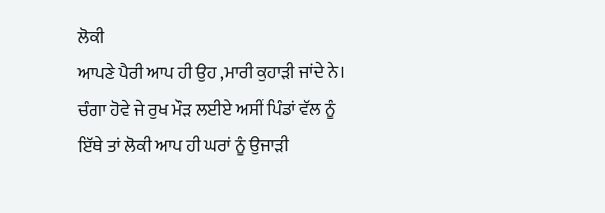ਲੋਕੀ
ਆਪਣੇ ਪੈਰੀ ਆਪ ਹੀ ਉਹ ,ਮਾਰੀ ਕੁਹਾੜੀ ਜਾਂਦੇ ਨੇ।
ਚੰਗਾ ਹੋਵੇ ਜੇ ਰੁਖ ਮੌੜ ਲਈਏ ਅਸੀਂ ਪਿੰਡਾਂ ਵੱਲ ਨੂੰ
ਇੱਥੇ ਤਾਂ ਲੋਕੀ ਆਪ ਹੀ ਘਰਾਂ ਨੂੰ ਉਜਾੜੀ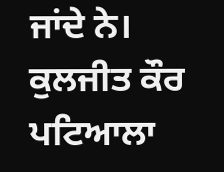ਜਾਂਦੇ ਨੇ।
ਕੁਲਜੀਤ ਕੌਰ ਪਟਿਆਲਾ